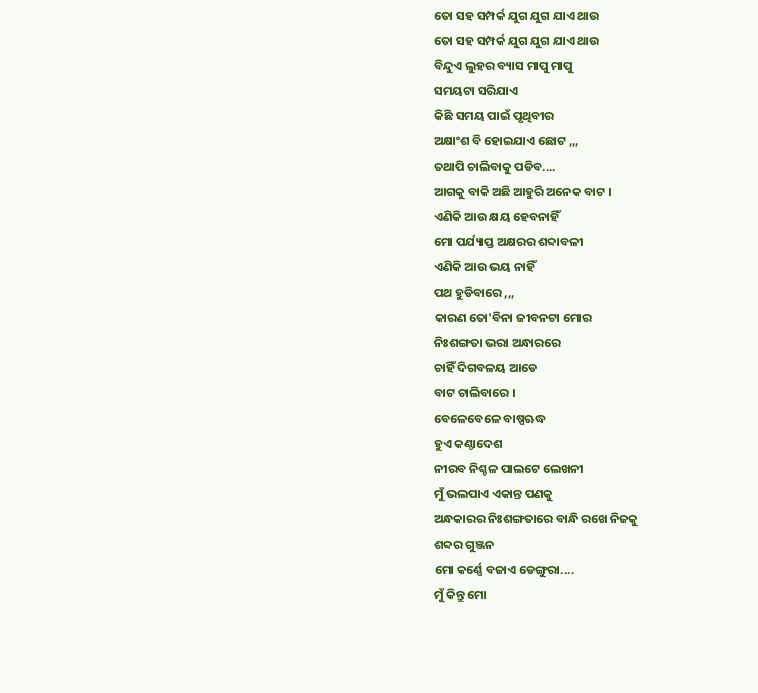ତୋ ସହ ସମ୍ପର୍କ ଯୁଗ ଯୁଗ ଯାଏ ଥାଉ
ତୋ ସହ ସମ୍ପର୍କ ଯୁଗ ଯୁଗ ଯାଏ ଥାଉ
ବିନ୍ଦୁଏ ଲୁହର ବ୍ୟାସ ମାପୁ ମାପୁ
ସମୟଟା ସରିଯାଏ
କିଛି ସମୟ ପାଇଁ ପୃଥିବୀର
ଅକ୍ଷାଂଶ ବି ହୋଇଯାଏ ଛୋଟ ,,,
ତଥାପି ଚାଲିବାକୁ ପଡିବ....
ଆଗକୁ ବାକି ଅଛି ଆହୁରି ଅନେକ ବାଟ ।
ଏଣିକି ଆଉ କ୍ଷୟ ହେବନାହିଁ
ମୋ ପର୍ଯ୍ୟାପ୍ତ ଅକ୍ଷରର ଶବ୍ଦାବଳୀ
ଏଣିକି ଆଉ ଭୟ ନାହିଁ
ପଥ ହୁଡିବାରେ ,,,
କାରଣ ତୋ'ବିନା ଜୀବନଟା ମୋର
ନିଃଶଙ୍ଗତା ଭରା ଅନ୍ଧାରରେ
ଚାହିଁ ଦିଗବଳୟ ଆଡେ
ବାଟ ଚାଲିବାରେ ।
ବେଳେବେଳେ ବାଷ୍ପଋଦ୍ଧ
ହୁଏ କଣ୍ଠାଦେଶ
ନୀରବ ନିଶ୍ଚଳ ପାଲଟେ ଲେଖନୀ
ମୁଁ ଭଲପାଏ ଏକାନ୍ତ ପଣକୁ
ଅନ୍ଧକାରର ନିଃଶଙ୍ଗତାରେ ବାନ୍ଧି ରଖେ ନିଜକୁ
ଶବ୍ଦର ଗୁଞ୍ଜନ
ମୋ କର୍ଣ୍ଣେ ବଜାଏ ଡେଙ୍ଗୁରା....
ମୁଁ କିନ୍ତୁ ମୋ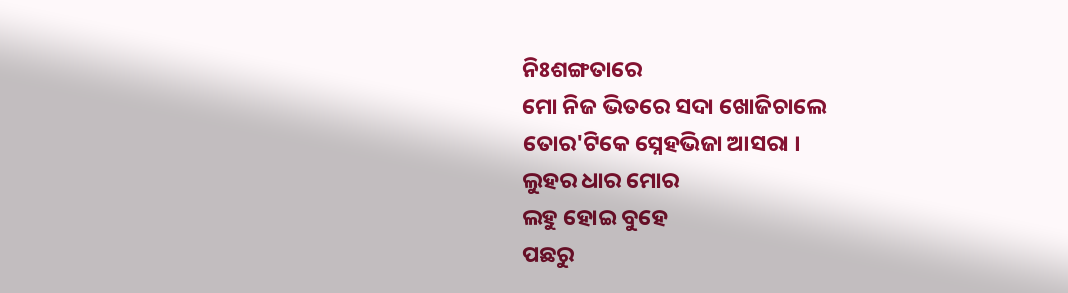ନିଃଶଙ୍ଗତାରେ
ମୋ ନିଜ ଭିତରେ ସଦା ଖୋଜିଚାଲେ
ତୋର'ଟିକେ ସ୍ନେହଭିଜା ଆସରା ।
ଲୁହର ଧାର ମୋର
ଲହୁ ହୋଇ ବୁହେ
ପଛରୁ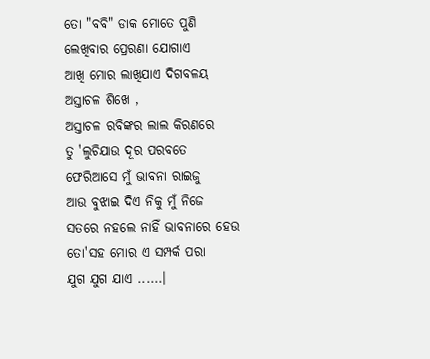ତୋ "ବବି" ଡାକ ମୋତେ ପୁଣି
ଲେଖିବାର ପ୍ରେରଣା ଯୋଗାଏ
ଆଖି ମୋର ଲାଖିଯାଏ ଦିଗବଳୟ
ଅସ୍ତାଚଳ ଶିଖେ ,
ଅସ୍ତାଚଳ ରବିଙ୍କର ଲାଲ କିରଣରେ
ତୁ 'ଲୁଚିଯାଉ ଦୂର ପରବତେ
ଫେରିଆସେ ମୁଁ ଭାବନା ରାଇଜୁ
ଆଉ ବୁଝାଇ ଦିଏ ନିକୁ ମୁଁ ନିଜେ
ସତରେ ନହଲେ ନାହିଁ ଭାବନାରେ ହେଉ
ତୋ'ସହ ମୋର ଏ ସମ୍ପର୍କ ପରା
ଯୁଗ ଯୁଗ ଯାଏ ......।